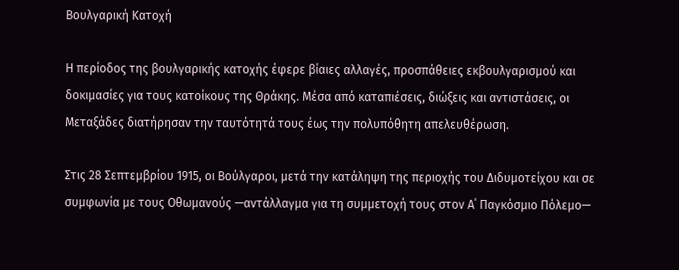Βουλγαρική Κατοχή

Η περίοδος της βουλγαρικής κατοχής έφερε βίαιες αλλαγές, προσπάθειες εκβουλγαρισμού και δοκιμασίες για τους κατοίκους της Θράκης. Mέσα από καταπιέσεις, διώξεις και αντιστάσεις, οι Μεταξάδες διατήρησαν την ταυτότητά τους έως την πολυπόθητη απελευθέρωση.

Στις 28 Σεπτεμβρίου 1915, οι Βούλγαροι, μετά την κατάληψη της περιοχής του Διδυμοτείχου και σε συμφωνία με τους Οθωμανούς —αντάλλαγμα για τη συμμετοχή τους στον Α΄ Παγκόσμιο Πόλεμο—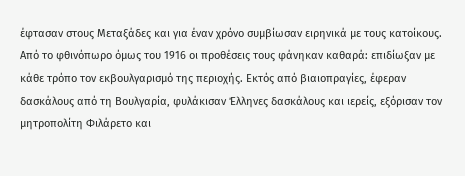έφτασαν στους Μεταξάδες και για έναν χρόνο συμβίωσαν ειρηνικά με τους κατοίκους. Από το φθινόπωρο όμως του 1916 οι προθέσεις τους φάνηκαν καθαρά: επιδίωξαν με κάθε τρόπο τον εκβουλγαρισμό της περιοχής. Εκτός από βιαιοπραγίες, έφεραν δασκάλους από τη Βουλγαρία, φυλάκισαν Έλληνες δασκάλους και ιερείς, εξόρισαν τον μητροπολίτη Φιλάρετο και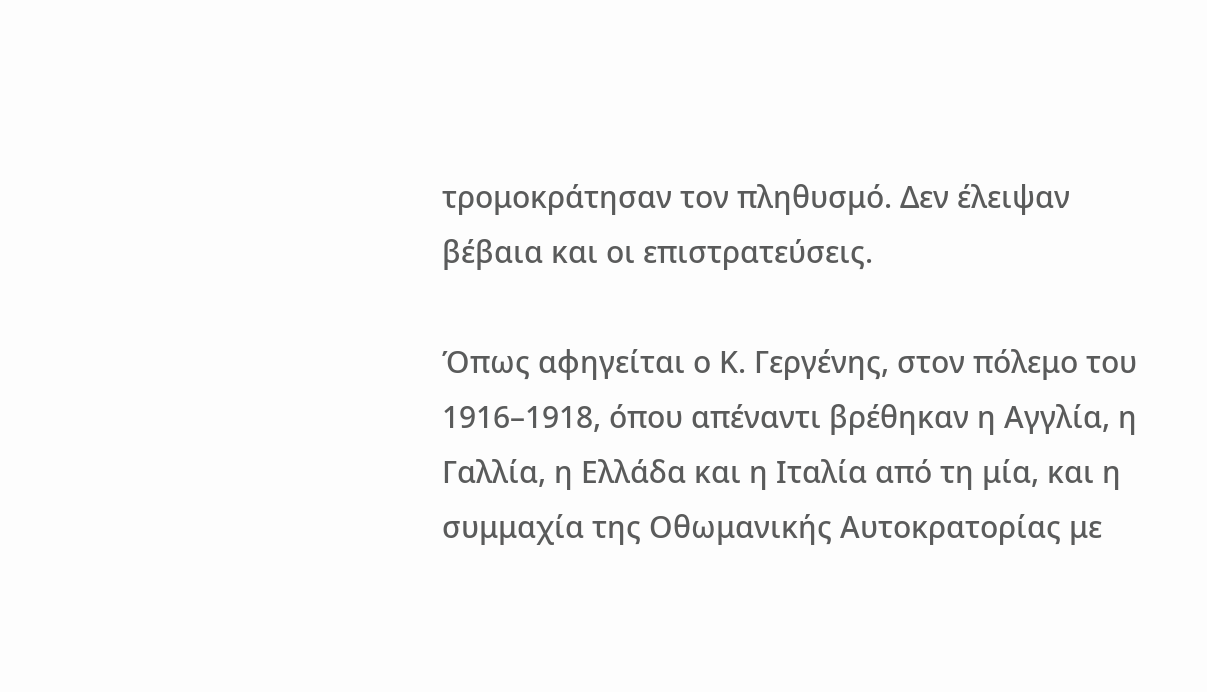τρομοκράτησαν τον πληθυσμό. Δεν έλειψαν βέβαια και οι επιστρατεύσεις.

Όπως αφηγείται ο Κ. Γεργένης, στον πόλεμο του 1916–1918, όπου απέναντι βρέθηκαν η Αγγλία, η Γαλλία, η Ελλάδα και η Ιταλία από τη μία, και η συμμαχία της Οθωμανικής Αυτοκρατορίας με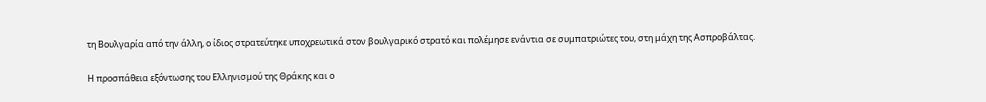τη Βουλγαρία από την άλλη, ο ίδιος στρατεύτηκε υποχρεωτικά στον βουλγαρικό στρατό και πολέμησε ενάντια σε συμπατριώτες του, στη μάχη της Ασπροβάλτας.

Η προσπάθεια εξόντωσης του Ελληνισμού της Θράκης και ο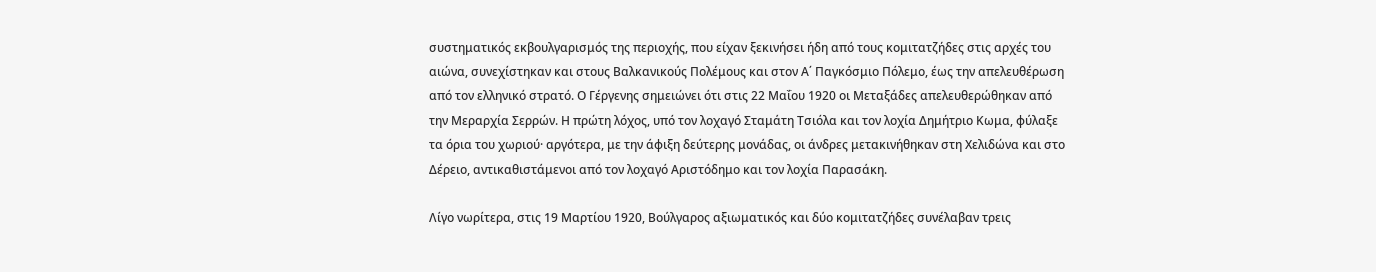συστηματικός εκβουλγαρισμός της περιοχής, που είχαν ξεκινήσει ήδη από τους κομιτατζήδες στις αρχές του αιώνα, συνεχίστηκαν και στους Βαλκανικούς Πολέμους και στον Α΄ Παγκόσμιο Πόλεμο, έως την απελευθέρωση από τον ελληνικό στρατό. Ο Γέργενης σημειώνει ότι στις 22 Μαΐου 1920 οι Μεταξάδες απελευθερώθηκαν από την Μεραρχία Σερρών. Η πρώτη λόχος, υπό τον λοχαγό Σταμάτη Τσιόλα και τον λοχία Δημήτριο Κωμα, φύλαξε τα όρια του χωριού· αργότερα, με την άφιξη δεύτερης μονάδας, οι άνδρες μετακινήθηκαν στη Χελιδώνα και στο Δέρειο, αντικαθιστάμενοι από τον λοχαγό Αριστόδημο και τον λοχία Παρασάκη.

Λίγο νωρίτερα, στις 19 Μαρτίου 1920, Βούλγαρος αξιωματικός και δύο κομιτατζήδες συνέλαβαν τρεις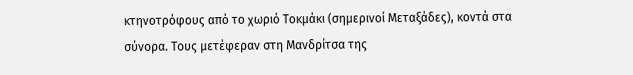κτηνοτρόφους από το χωριό Τοκμάκι (σημερινοί Μεταξάδες), κοντά στα σύνορα. Τους μετέφεραν στη Μανδρίτσα της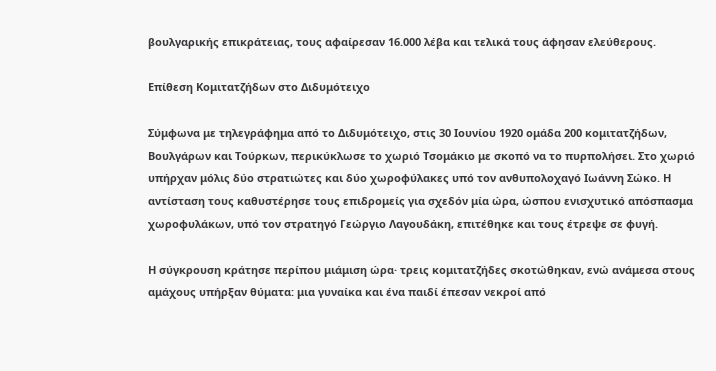βουλγαρικής επικράτειας, τους αφαίρεσαν 16.000 λέβα και τελικά τους άφησαν ελεύθερους.

Επίθεση Κομιτατζήδων στο Διδυμότειχο

Σύμφωνα με τηλεγράφημα από το Διδυμότειχο, στις 30 Ιουνίου 1920 ομάδα 200 κομιτατζήδων, Βουλγάρων και Τούρκων, περικύκλωσε το χωριό Τσομάκιο με σκοπό να το πυρπολήσει. Στο χωριό υπήρχαν μόλις δύο στρατιώτες και δύο χωροφύλακες υπό τον ανθυπολοχαγό Ιωάννη Σώκο. Η αντίσταση τους καθυστέρησε τους επιδρομείς για σχεδόν μία ώρα, ώσπου ενισχυτικό απόσπασμα χωροφυλάκων, υπό τον στρατηγό Γεώργιο Λαγουδάκη, επιτέθηκε και τους έτρεψε σε φυγή.

Η σύγκρουση κράτησε περίπου μιάμιση ώρα· τρεις κομιτατζήδες σκοτώθηκαν, ενώ ανάμεσα στους αμάχους υπήρξαν θύματα: μια γυναίκα και ένα παιδί έπεσαν νεκροί από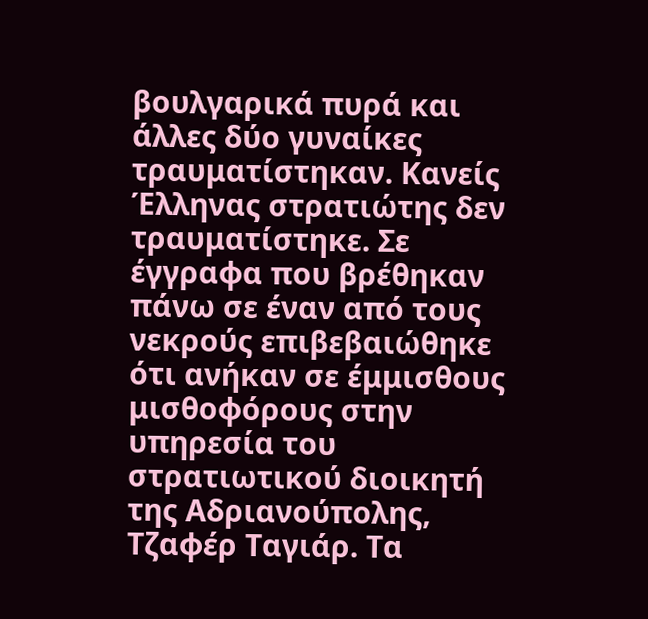βουλγαρικά πυρά και άλλες δύο γυναίκες τραυματίστηκαν. Κανείς Έλληνας στρατιώτης δεν τραυματίστηκε. Σε έγγραφα που βρέθηκαν πάνω σε έναν από τους νεκρούς επιβεβαιώθηκε ότι ανήκαν σε έμμισθους μισθοφόρους στην υπηρεσία του στρατιωτικού διοικητή της Αδριανούπολης, Τζαφέρ Ταγιάρ. Τα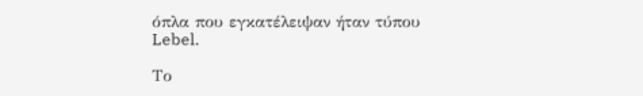όπλα που εγκατέλειψαν ήταν τύπου Lebel.

Το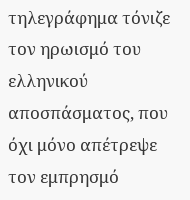τηλεγράφημα τόνιζε τον ηρωισμό του ελληνικού αποσπάσματος, που όχι μόνο απέτρεψε τον εμπρησμό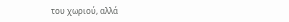του χωριού, αλλά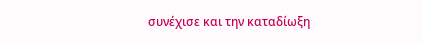συνέχισε και την καταδίωξη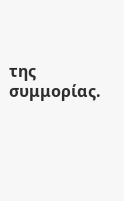της συμμορίας.